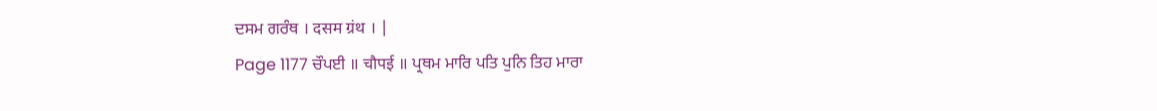ਦਸਮ ਗਰੰਥ । दसम ग्रंथ । |
Page 1177 ਚੌਪਈ ॥ चौपई ॥ ਪ੍ਰਥਮ ਮਾਰਿ ਪਤਿ ਪੁਨਿ ਤਿਹ ਮਾਰਾ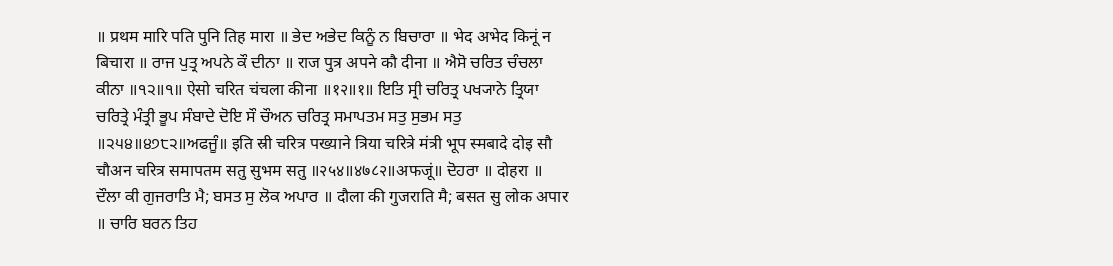॥ प्रथम मारि पति पुनि तिह मारा ॥ ਭੇਦ ਅਭੇਦ ਕਿਨੂੰ ਨ ਬਿਚਾਰਾ ॥ भेद अभेद किनूं न बिचारा ॥ ਰਾਜ ਪੁਤ੍ਰ ਅਪਨੇ ਕੌ ਦੀਨਾ ॥ राज पुत्र अपने कौ दीना ॥ ਐਸੋ ਚਰਿਤ ਚੰਚਲਾ ਕੀਨਾ ॥੧੨॥੧॥ ऐसो चरित चंचला कीना ॥१२॥१॥ ਇਤਿ ਸ੍ਰੀ ਚਰਿਤ੍ਰ ਪਖ੍ਯਾਨੇ ਤ੍ਰਿਯਾ ਚਰਿਤ੍ਰੇ ਮੰਤ੍ਰੀ ਭੂਪ ਸੰਬਾਦੇ ਦੋਇ ਸੌ ਚੌਅਨ ਚਰਿਤ੍ਰ ਸਮਾਪਤਮ ਸਤੁ ਸੁਭਮ ਸਤੁ ॥੨੫੪॥੪੭੮੨॥ਅਫਜੂੰ॥ इति स्री चरित्र पख्याने त्रिया चरित्रे मंत्री भूप स्मबादे दोइ सौ चौअन चरित्र समापतम सतु सुभम सतु ॥२५४॥४७८२॥अफजूं॥ ਦੋਹਰਾ ॥ दोहरा ॥ ਦੌਲਾ ਕੀ ਗੁਜਰਾਤਿ ਮੈ; ਬਸਤ ਸੁ ਲੋਕ ਅਪਾਰ ॥ दौला की गुजराति मै; बसत सु लोक अपार ॥ ਚਾਰਿ ਬਰਨ ਤਿਹ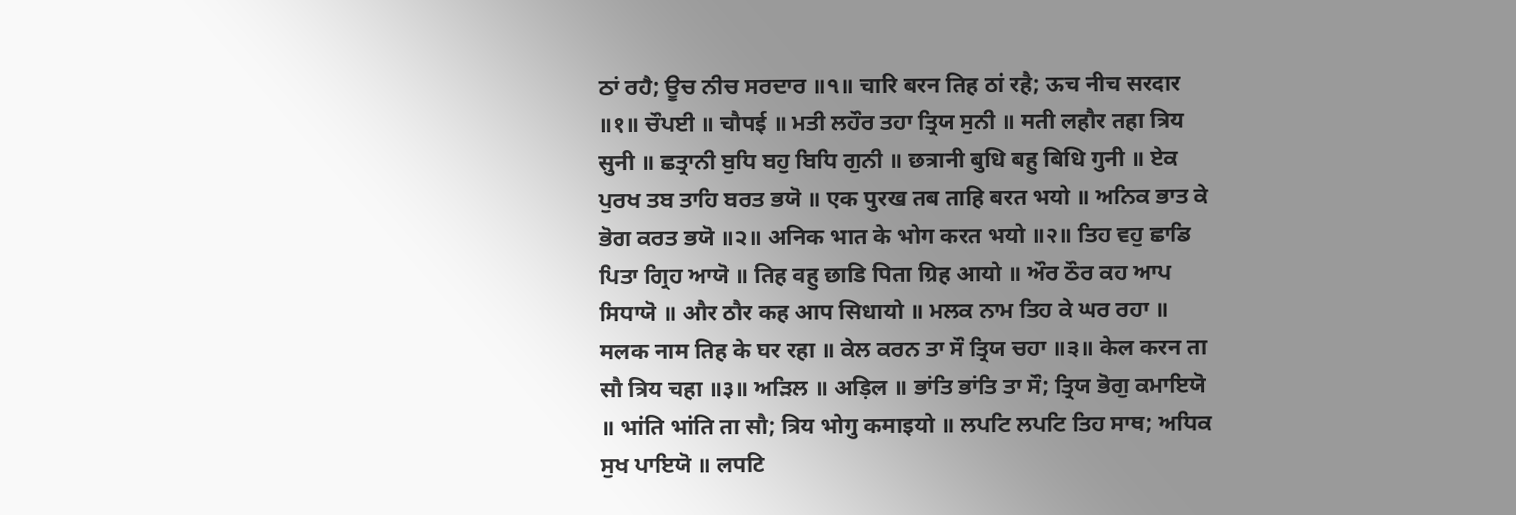ਠਾਂ ਰਹੈ; ਊਚ ਨੀਚ ਸਰਦਾਰ ॥੧॥ चारि बरन तिह ठां रहै; ऊच नीच सरदार ॥१॥ ਚੌਪਈ ॥ चौपई ॥ ਮਤੀ ਲਹੌਰ ਤਹਾ ਤ੍ਰਿਯ ਸੁਨੀ ॥ मती लहौर तहा त्रिय सुनी ॥ ਛਤ੍ਰਾਨੀ ਬੁਧਿ ਬਹੁ ਬਿਧਿ ਗੁਨੀ ॥ छत्रानी बुधि बहु बिधि गुनी ॥ ਏਕ ਪੁਰਖ ਤਬ ਤਾਹਿ ਬਰਤ ਭਯੋ ॥ एक पुरख तब ताहि बरत भयो ॥ ਅਨਿਕ ਭਾਤ ਕੇ ਭੋਗ ਕਰਤ ਭਯੋ ॥੨॥ अनिक भात के भोग करत भयो ॥२॥ ਤਿਹ ਵਹੁ ਛਾਡਿ ਪਿਤਾ ਗ੍ਰਿਹ ਆਯੋ ॥ तिह वहु छाडि पिता ग्रिह आयो ॥ ਔਰ ਠੌਰ ਕਹ ਆਪ ਸਿਧਾਯੋ ॥ और ठौर कह आप सिधायो ॥ ਮਲਕ ਨਾਮ ਤਿਹ ਕੇ ਘਰ ਰਹਾ ॥ मलक नाम तिह के घर रहा ॥ ਕੇਲ ਕਰਨ ਤਾ ਸੌ ਤ੍ਰਿਯ ਚਹਾ ॥੩॥ केल करन ता सौ त्रिय चहा ॥३॥ ਅੜਿਲ ॥ अड़िल ॥ ਭਾਂਤਿ ਭਾਂਤਿ ਤਾ ਸੌ; ਤ੍ਰਿਯ ਭੋਗੁ ਕਮਾਇਯੋ ॥ भांति भांति ता सौ; त्रिय भोगु कमाइयो ॥ ਲਪਟਿ ਲਪਟਿ ਤਿਹ ਸਾਥ; ਅਧਿਕ ਸੁਖ ਪਾਇਯੋ ॥ लपटि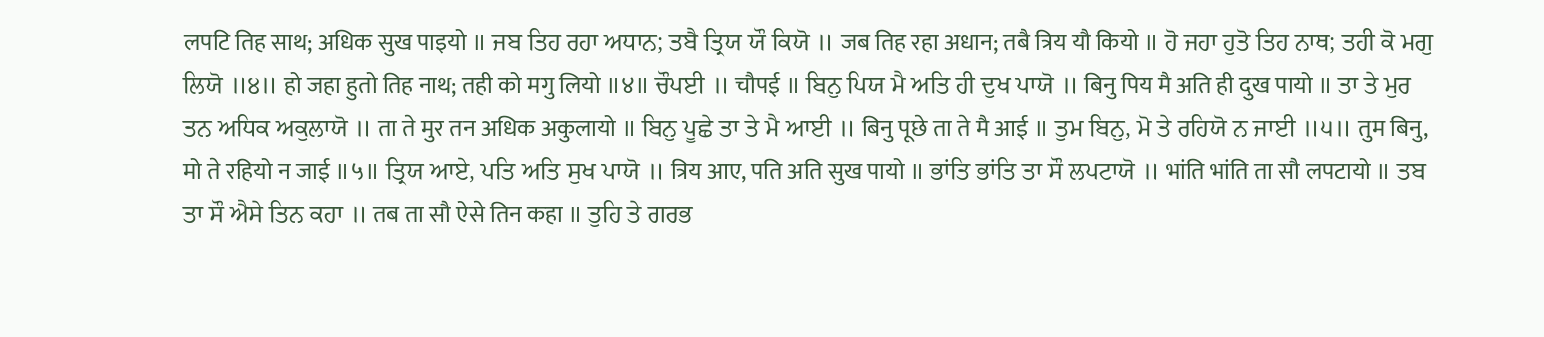लपटि तिह साथ; अधिक सुख पाइयो ॥ ਜਬ ਤਿਹ ਰਹਾ ਅਧਾਨ; ਤਬੈ ਤ੍ਰਿਯ ਯੌ ਕਿਯੋ ॥ जब तिह रहा अधान; तबै त्रिय यौ कियो ॥ ਹੋ ਜਹਾ ਹੁਤੋ ਤਿਹ ਨਾਥ; ਤਹੀ ਕੋ ਮਗੁ ਲਿਯੋ ॥੪॥ हो जहा हुतो तिह नाथ; तही को मगु लियो ॥४॥ ਚੌਪਈ ॥ चौपई ॥ ਬਿਨੁ ਪਿਯ ਮੈ ਅਤਿ ਹੀ ਦੁਖ ਪਾਯੋ ॥ बिनु पिय मै अति ही दुख पायो ॥ ਤਾ ਤੇ ਮੁਰ ਤਨ ਅਧਿਕ ਅਕੁਲਾਯੋ ॥ ता ते मुर तन अधिक अकुलायो ॥ ਬਿਨੁ ਪੂਛੇ ਤਾ ਤੇ ਮੈ ਆਈ ॥ बिनु पूछे ता ते मै आई ॥ ਤੁਮ ਬਿਨੁ, ਮੋ ਤੇ ਰਹਿਯੋ ਨ ਜਾਈ ॥੫॥ तुम बिनु, मो ते रहियो न जाई ॥५॥ ਤ੍ਰਿਯ ਆਏ, ਪਤਿ ਅਤਿ ਸੁਖ ਪਾਯੋ ॥ त्रिय आए, पति अति सुख पायो ॥ ਭਾਂਤਿ ਭਾਂਤਿ ਤਾ ਸੌ ਲਪਟਾਯੋ ॥ भांति भांति ता सौ लपटायो ॥ ਤਬ ਤਾ ਸੌ ਐਸੇ ਤਿਨ ਕਹਾ ॥ तब ता सौ ऐसे तिन कहा ॥ ਤੁਹਿ ਤੇ ਗਰਭ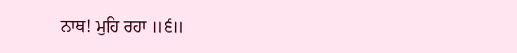ਨਾਥ! ਮੁਹਿ ਰਹਾ ॥੬॥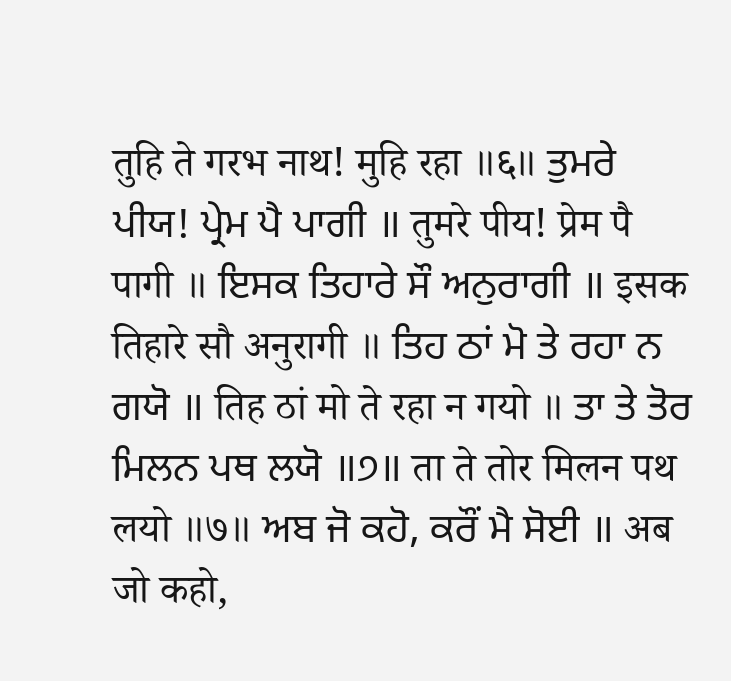तुहि ते गरभ नाथ! मुहि रहा ॥६॥ ਤੁਮਰੇ ਪੀਯ! ਪ੍ਰੇਮ ਪੈ ਪਾਗੀ ॥ तुमरे पीय! प्रेम पै पागी ॥ ਇਸਕ ਤਿਹਾਰੇ ਸੌ ਅਨੁਰਾਗੀ ॥ इसक तिहारे सौ अनुरागी ॥ ਤਿਹ ਠਾਂ ਮੋ ਤੇ ਰਹਾ ਨ ਗਯੋ ॥ तिह ठां मो ते रहा न गयो ॥ ਤਾ ਤੇ ਤੋਰ ਮਿਲਨ ਪਥ ਲਯੋ ॥੭॥ ता ते तोर मिलन पथ लयो ॥७॥ ਅਬ ਜੋ ਕਹੋ, ਕਰੌਂ ਮੈ ਸੋਈ ॥ अब जो कहो,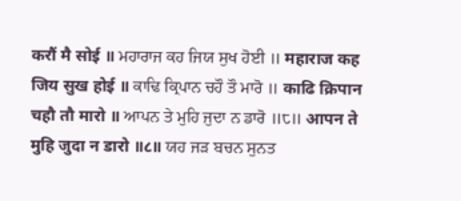करौं मै सोई ॥ ਮਹਾਰਾਜ ਕਹ ਜਿਯ ਸੁਖ ਹੋਈ ॥ महाराज कह जिय सुख होई ॥ ਕਾਢਿ ਕ੍ਰਿਪਾਨ ਚਹੌ ਤੌ ਮਾਰੋ ॥ काढि क्रिपान चहौ तौ मारो ॥ ਆਪਨ ਤੇ ਮੁਹਿ ਜੁਦਾ ਨ ਡਾਰੋ ॥੮॥ आपन ते मुहि जुदा न डारो ॥८॥ ਯਹ ਜੜ ਬਚਨ ਸੁਨਤ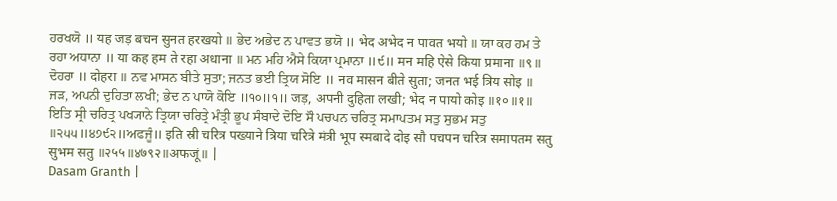ਹਰਖਯੋ ॥ यह जड़ बचन सुनत हरखयो ॥ ਭੇਦ ਅਭੇਦ ਨ ਪਾਵਤ ਭਯੋ ॥ भेद अभेद न पावत भयो ॥ ਯਾ ਕਹ ਹਮ ਤੇ ਰਹਾ ਅਧਾਨਾ ॥ या कह हम ते रहा अधाना ॥ ਮਨ ਮਹਿ ਐਸੇ ਕਿਯਾ ਪ੍ਰਮਾਨਾ ॥੯॥ मन महि ऐसे किया प्रमाना ॥९॥ ਦੋਹਰਾ ॥ दोहरा ॥ ਨਵ ਮਾਸਨ ਬੀਤੇ ਸੁਤਾ; ਜਨਤ ਭਈ ਤ੍ਰਿਯ ਸੋਇ ॥ नव मासन बीते सुता; जनत भई त्रिय सोइ ॥ ਜੜ, ਅਪਨੀ ਦੁਹਿਤਾ ਲਖੀ; ਭੇਦ ਨ ਪਾਯੋ ਕੋਇ ॥੧੦॥੧॥ जड़, अपनी दुहिता लखी; भेद न पायो कोइ ॥१०॥१॥ ਇਤਿ ਸ੍ਰੀ ਚਰਿਤ੍ਰ ਪਖ੍ਯਾਨੇ ਤ੍ਰਿਯਾ ਚਰਿਤ੍ਰੇ ਮੰਤ੍ਰੀ ਭੂਪ ਸੰਬਾਦੇ ਦੋਇ ਸੌ ਪਚਪਨ ਚਰਿਤ੍ਰ ਸਮਾਪਤਮ ਸਤੁ ਸੁਭਮ ਸਤੁ ॥੨੫੫॥੪੭੯੨॥ਅਫਜੂੰ॥ इति स्री चरित्र पख्याने त्रिया चरित्रे मंत्री भूप स्मबादे दोइ सौ पचपन चरित्र समापतम सतु सुभम सतु ॥२५५॥४७९२॥अफजूं॥ |
Dasam Granth |